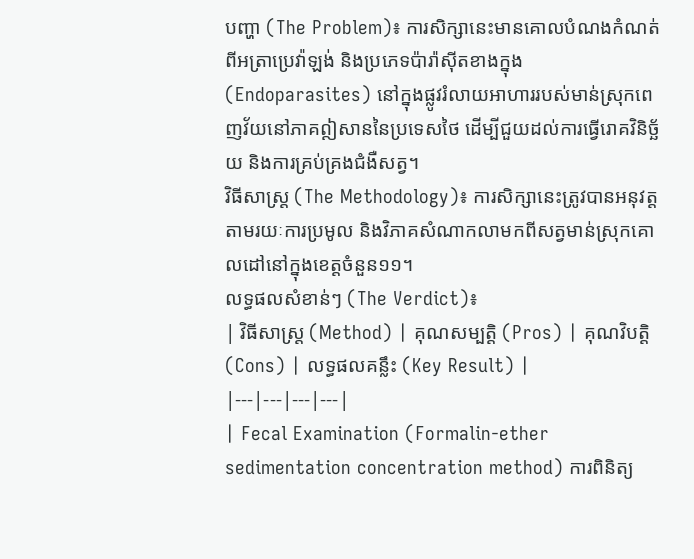បញ្ហា (The Problem)៖ ការសិក្សានេះមានគោលបំណងកំណត់ពីអត្រាប្រេវ៉ាឡង់ និងប្រភេទប៉ារ៉ាស៊ីតខាងក្នុង (Endoparasites) នៅក្នុងផ្លូវរំលាយអាហាររបស់មាន់ស្រុកពេញវ័យនៅភាគឦសាននៃប្រទេសថៃ ដើម្បីជួយដល់ការធ្វើរោគវិនិច្ឆ័យ និងការគ្រប់គ្រងជំងឺសត្វ។
វិធីសាស្ត្រ (The Methodology)៖ ការសិក្សានេះត្រូវបានអនុវត្តតាមរយៈការប្រមូល និងវិភាគសំណាកលាមកពីសត្វមាន់ស្រុកគោលដៅនៅក្នុងខេត្តចំនួន១១។
លទ្ធផលសំខាន់ៗ (The Verdict)៖
| វិធីសាស្ត្រ (Method) | គុណសម្បត្តិ (Pros) | គុណវិបត្តិ (Cons) | លទ្ធផលគន្លឹះ (Key Result) |
|---|---|---|---|
| Fecal Examination (Formalin-ether sedimentation concentration method) ការពិនិត្យ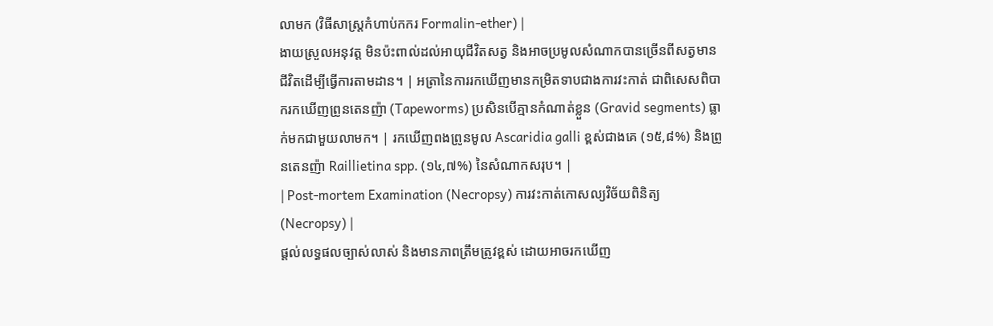លាមក (វិធីសាស្ត្រកំហាប់កករ Formalin-ether) |
ងាយស្រួលអនុវត្ត មិនប៉ះពាល់ដល់អាយុជីវិតសត្វ និងអាចប្រមូលសំណាកបានច្រើនពីសត្វមានជីវិតដើម្បីធ្វើការតាមដាន។ | អត្រានៃការរកឃើញមានកម្រិតទាបជាងការវះកាត់ ជាពិសេសពិបាករកឃើញព្រូនតេនញ៉ា (Tapeworms) ប្រសិនបើគ្មានកំណាត់ខ្លួន (Gravid segments) ធ្លាក់មកជាមួយលាមក។ | រកឃើញពងព្រូនមូល Ascaridia galli ខ្ពស់ជាងគេ (១៥,៨%) និងព្រូនតេនញ៉ា Raillietina spp. (១៤,៧%) នៃសំណាកសរុប។ |
| Post-mortem Examination (Necropsy) ការវះកាត់កោសល្យវិច័យពិនិត្យ (Necropsy) |
ផ្តល់លទ្ធផលច្បាស់លាស់ និងមានភាពត្រឹមត្រូវខ្ពស់ ដោយអាចរកឃើញ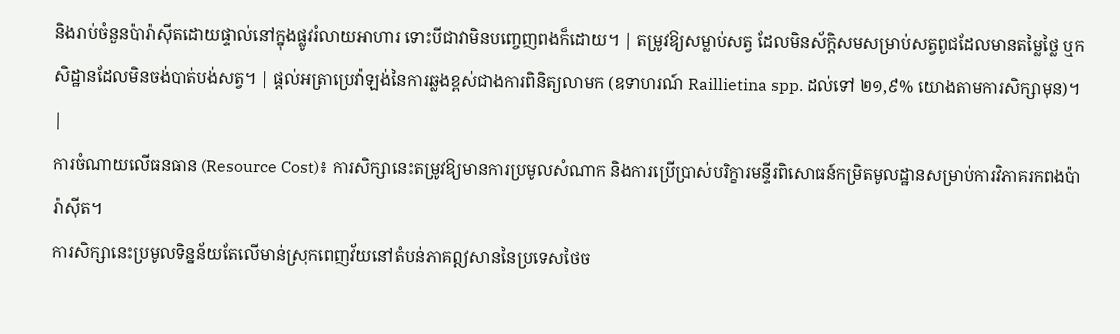និងរាប់ចំនួនប៉ារ៉ាស៊ីតដោយផ្ទាល់នៅក្នុងផ្លូវរំលាយអាហារ ទោះបីជាវាមិនបញ្ចេញពងក៏ដោយ។ | តម្រូវឱ្យសម្លាប់សត្វ ដែលមិនស័ក្តិសមសម្រាប់សត្វពូជដែលមានតម្លៃថ្លៃ ឬកសិដ្ឋានដែលមិនចង់បាត់បង់សត្វ។ | ផ្តល់អត្រាប្រេវ៉ាឡង់នៃការឆ្លងខ្ពស់ជាងការពិនិត្យលាមក (ឧទាហរណ៍ Raillietina spp. ដល់ទៅ ២១,៩% យោងតាមការសិក្សាមុន)។ |
ការចំណាយលើធនធាន (Resource Cost)៖ ការសិក្សានេះតម្រូវឱ្យមានការប្រមូលសំណាក និងការប្រើប្រាស់បរិក្ខារមន្ទីរពិសោធន៍កម្រិតមូលដ្ឋានសម្រាប់ការវិភាគរកពងប៉ារ៉ាស៊ីត។
ការសិក្សានេះប្រមូលទិន្នន័យតែលើមាន់ស្រុកពេញវ័យនៅតំបន់ភាគឦសាននៃប្រទេសថៃច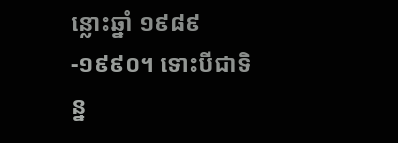ន្លោះឆ្នាំ ១៩៨៩-១៩៩០។ ទោះបីជាទិន្ន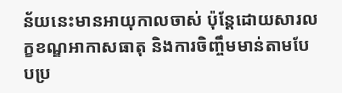ន័យនេះមានអាយុកាលចាស់ ប៉ុន្តែដោយសារលក្ខខណ្ឌអាកាសធាតុ និងការចិញ្ចឹមមាន់តាមបែបប្រ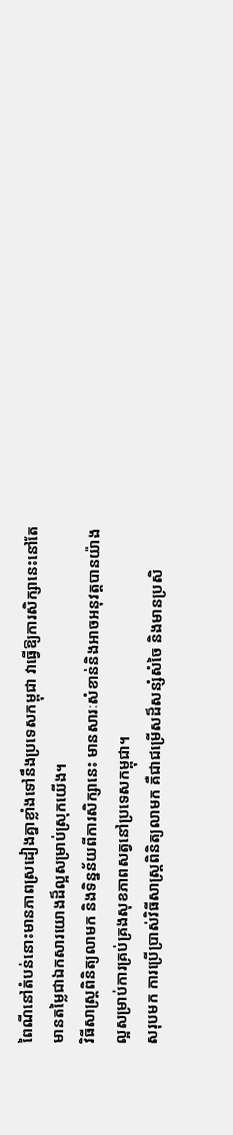ពៃណីនៅតំបន់នោះមានភាពស្រដៀងគ្នាខ្លាំងទៅនឹងប្រទេសកម្ពុជា វាធ្វើឱ្យការសិក្សានេះនៅតែមានតម្លៃជាឯកសារយោងដ៏ល្អសម្រាប់ស្រុកយើង។
វិធីសាស្ត្រពិនិត្យលាមក និងទិន្នន័យពីការសិក្សានេះ មានសារៈសំខាន់និងអាចអនុវត្តបានយ៉ាងល្អសម្រាប់ការគ្រប់គ្រងសុខភាពសត្វនៅប្រទេសកម្ពុជា។
សរុបមក ការប្រើប្រាស់វិធីសាស្ត្រពិនិត្យលាមក គឺជាជម្រើសដ៏សន្សំសំចៃ និងមានប្រសិ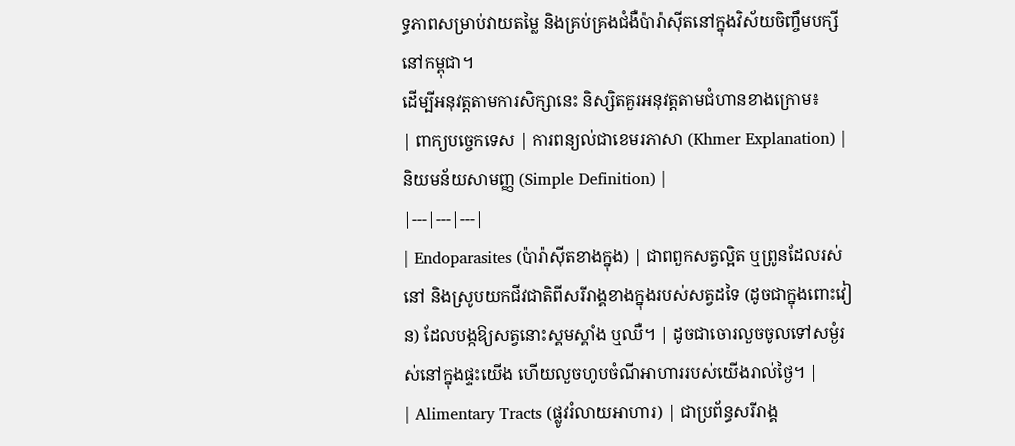ទ្ធភាពសម្រាប់វាយតម្លៃ និងគ្រប់គ្រងជំងឺប៉ារ៉ាស៊ីតនៅក្នុងវិស័យចិញ្ចឹមបក្សីនៅកម្ពុជា។
ដើម្បីអនុវត្តតាមការសិក្សានេះ និស្សិតគួរអនុវត្តតាមជំហានខាងក្រោម៖
| ពាក្យបច្ចេកទេស | ការពន្យល់ជាខេមរភាសា (Khmer Explanation) | និយមន័យសាមញ្ញ (Simple Definition) |
|---|---|---|
| Endoparasites (ប៉ារ៉ាស៊ីតខាងក្នុង) | ជាពពួកសត្វល្អិត ឬព្រូនដែលរស់នៅ និងស្រូបយកជីវជាតិពីសរីរាង្គខាងក្នុងរបស់សត្វដទៃ (ដូចជាក្នុងពោះវៀន) ដែលបង្កឱ្យសត្វនោះស្គមស្គាំង ឬឈឺ។ | ដូចជាចោរលួចចូលទៅសម្ងំរស់នៅក្នុងផ្ទះយើង ហើយលួចហូបចំណីអាហាររបស់យើងរាល់ថ្ងៃ។ |
| Alimentary Tracts (ផ្លូវរំលាយអាហារ) | ជាប្រព័ន្ធសរីរាង្គ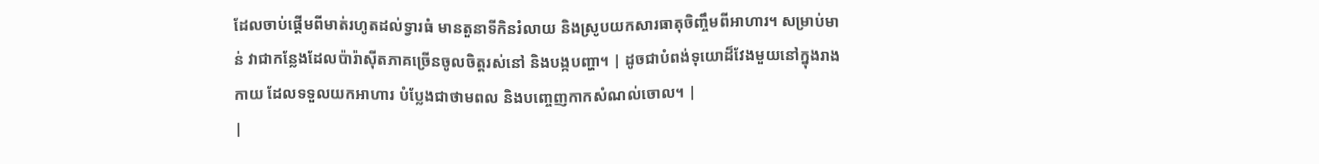ដែលចាប់ផ្តើមពីមាត់រហូតដល់ទ្វារធំ មានតួនាទីកិនរំលាយ និងស្រូបយកសារធាតុចិញ្ចឹមពីអាហារ។ សម្រាប់មាន់ វាជាកន្លែងដែលប៉ារ៉ាស៊ីតភាគច្រើនចូលចិត្តរស់នៅ និងបង្កបញ្ហា។ | ដូចជាបំពង់ទុយោដ៏វែងមួយនៅក្នុងរាងកាយ ដែលទទួលយកអាហារ បំប្លែងជាថាមពល និងបញ្ចេញកាកសំណល់ចោល។ |
|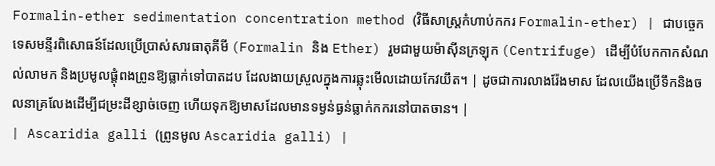Formalin-ether sedimentation concentration method (វិធីសាស្ត្រកំហាប់កករ Formalin-ether) | ជាបច្ចេកទេសមន្ទីរពិសោធន៍ដែលប្រើប្រាស់សារធាតុគីមី (Formalin និង Ether) រួមជាមួយម៉ាស៊ីនក្រឡុក (Centrifuge) ដើម្បីបំបែកកាកសំណល់លាមក និងប្រមូលផ្តុំពងព្រូនឱ្យធ្លាក់ទៅបាតដប ដែលងាយស្រួលក្នុងការឆ្លុះមើលដោយកែវយឹត។ | ដូចជាការលាងរ៉ែងមាស ដែលយើងប្រើទឹកនិងចលនាគ្រលែងដើម្បីជម្រះដីខ្សាច់ចេញ ហើយទុកឱ្យមាសដែលមានទម្ងន់ធ្ងន់ធ្លាក់កករនៅបាតចាន។ |
| Ascaridia galli (ព្រូនមូល Ascaridia galli) |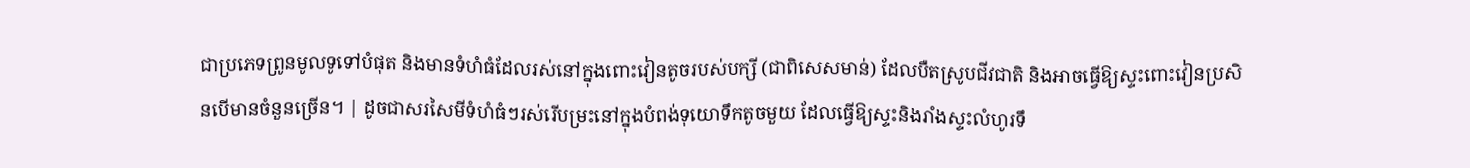ជាប្រភេទព្រូនមូលទូទៅបំផុត និងមានទំហំធំដែលរស់នៅក្នុងពោះវៀនតូចរបស់បក្សី (ជាពិសេសមាន់) ដែលបឺតស្រូបជីវជាតិ និងអាចធ្វើឱ្យស្ទះពោះវៀនប្រសិនបើមានចំនួនច្រើន។ | ដូចជាសរសៃមីទំហំធំៗរស់រើបម្រះនៅក្នុងបំពង់ទុយោទឹកតូចមួយ ដែលធ្វើឱ្យស្ទះនិងរាំងស្ទះលំហូរទឹ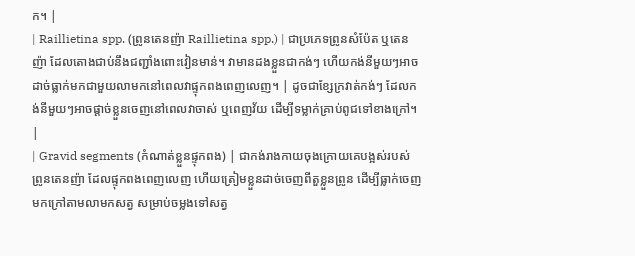ក។ |
| Raillietina spp. (ព្រូនតេនញ៉ា Raillietina spp.) | ជាប្រភេទព្រូនសំប៉ែត ឬតេនញ៉ា ដែលតោងជាប់នឹងជញ្ជាំងពោះវៀនមាន់។ វាមានដងខ្លួនជាកង់ៗ ហើយកង់នីមួយៗអាចដាច់ធ្លាក់មកជាមួយលាមកនៅពេលវាផ្ទុកពងពេញលេញ។ | ដូចជាខ្សែក្រវាត់កង់ៗ ដែលកង់នីមួយៗអាចផ្តាច់ខ្លួនចេញនៅពេលវាចាស់ ឬពេញវ័យ ដើម្បីទម្លាក់គ្រាប់ពូជទៅខាងក្រៅ។ |
| Gravid segments (កំណាត់ខ្លួនផ្ទុកពង) | ជាកង់រាងកាយចុងក្រោយគេបង្អស់របស់ព្រូនតេនញ៉ា ដែលផ្ទុកពងពេញលេញ ហើយត្រៀមខ្លួនដាច់ចេញពីតួខ្លួនព្រូន ដើម្បីធ្លាក់ចេញមកក្រៅតាមលាមកសត្វ សម្រាប់ចម្លងទៅសត្វ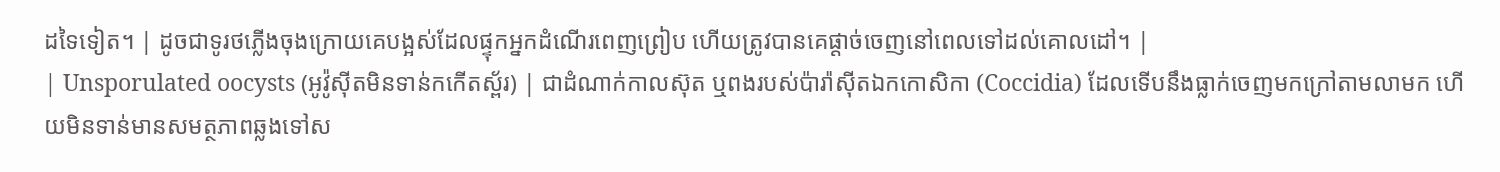ដទៃទៀត។ | ដូចជាទូរថភ្លើងចុងក្រោយគេបង្អស់ដែលផ្ទុកអ្នកដំណើរពេញព្រៀប ហើយត្រូវបានគេផ្តាច់ចេញនៅពេលទៅដល់គោលដៅ។ |
| Unsporulated oocysts (អូវ៉ូស៊ីតមិនទាន់កកើតស្ព័រ) | ជាដំណាក់កាលស៊ុត ឬពងរបស់ប៉ារ៉ាស៊ីតឯកកោសិកា (Coccidia) ដែលទើបនឹងធ្លាក់ចេញមកក្រៅតាមលាមក ហើយមិនទាន់មានសមត្ថភាពឆ្លងទៅស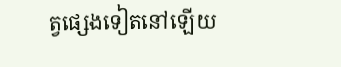ត្វផ្សេងទៀតនៅឡើយ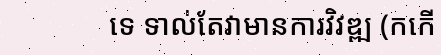ទេ ទាល់តែវាមានការវិវឌ្ឍ (កកើ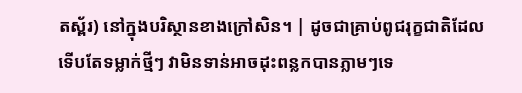តស្ព័រ) នៅក្នុងបរិស្ថានខាងក្រៅសិន។ | ដូចជាគ្រាប់ពូជរុក្ខជាតិដែលទើបតែទម្លាក់ថ្មីៗ វាមិនទាន់អាចដុះពន្លកបានភ្លាមៗទេ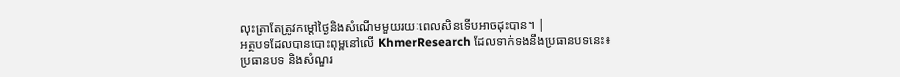លុះត្រាតែត្រូវកម្តៅថ្ងៃនិងសំណើមមួយរយៈពេលសិនទើបអាចដុះបាន។ |
អត្ថបទដែលបានបោះពុម្ពនៅលើ KhmerResearch ដែលទាក់ទងនឹងប្រធានបទនេះ៖
ប្រធានបទ និងសំណួរ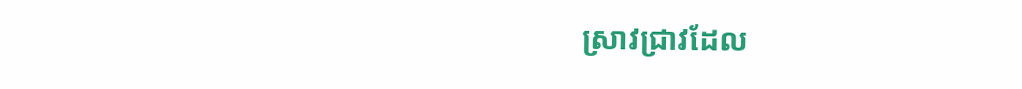ស្រាវជ្រាវដែល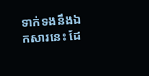ទាក់ទងនឹងឯកសារនេះ ដែ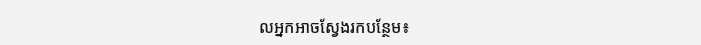លអ្នកអាចស្វែងរកបន្ថែម៖